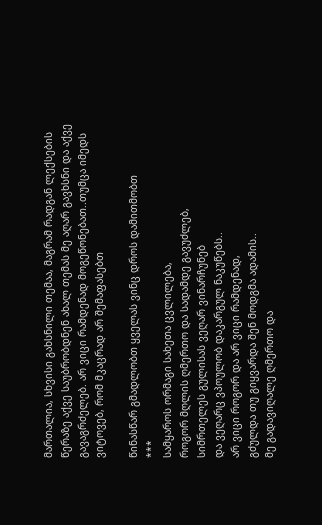მართალია, სხვისი გახსნილი თემაა, მაგრამ რადგან ლექსების წერაზე აქვე საუბრობდნენ ახალ თემას მე აღარ გავხსნი და აქვე გავაგრძელებ. არ ვიცი რამდენად მოგეწონებათ..თუმცა იმედს ვიტოვებ, რომ მკაცრად არ შემაფასებთ

წინასწარ გმადლობთ ყველას ვინც დროს დამითმობთ
***
სამყაროს ორმაგი სახეთა ცვლილება,
როგორ მღლის ღმერთო და სადამდე გავუძლებ,
სიმრთელეს გულისას ვეღარ ვინარჩუნებ
და ვეღარც ვპოულობ დაკარგულ ნაკუწებს..
არ ვიცი როგორ და არ ვიცი რამდენად,
გძულდა თუ გიყვარდა შენ მოდგმა ადამის..
მე გადავიღალე ღმერთო და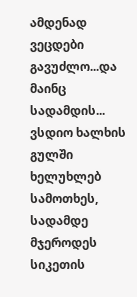ამდენად
ვეცდები გავუძლო...და მაინც სადამდის...
ვსდიო ხალხის გულში ხელუხლებ სამოთხეს,
სადამდე მჯეროდეს სიკეთის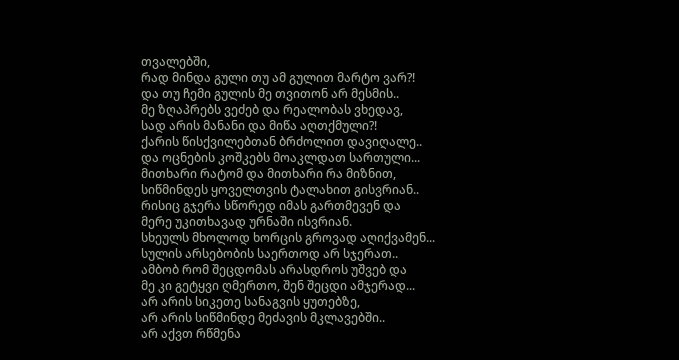თვალებში,
რად მინდა გული თუ ამ გულით მარტო ვარ?!
და თუ ჩემი გულის მე თვითონ არ მესმის..
მე ზღაპრებს ვეძებ და რეალობას ვხედავ,
სად არის მანანი და მიწა აღთქმული?!
ქარის წისქვილებთან ბრძოლით დავიღალე..
და ოცნების კოშკებს მოაკლდათ სართული...
მითხარი რატომ და მითხარი რა მიზნით,
სიწმინდეს ყოველთვის ტალახით გისვრიან..
რისიც გჯერა სწორედ იმას გართმევენ და
მერე უკითხავად ურნაში ისვრიან.
სხეულს მხოლოდ ხორცის გროვად აღიქვამენ...
სულის არსებობის საერთოდ არ სჯერათ..
ამბობ რომ შეცდომას არასდროს უშვებ და
მე კი გეტყვი ღმერთო, შენ შეცდი ამჯერად...
არ არის სიკეთე სანაგვის ყუთებზე,
არ არის სიწმინდე მეძავის მკლავებში..
არ აქვთ რწმენა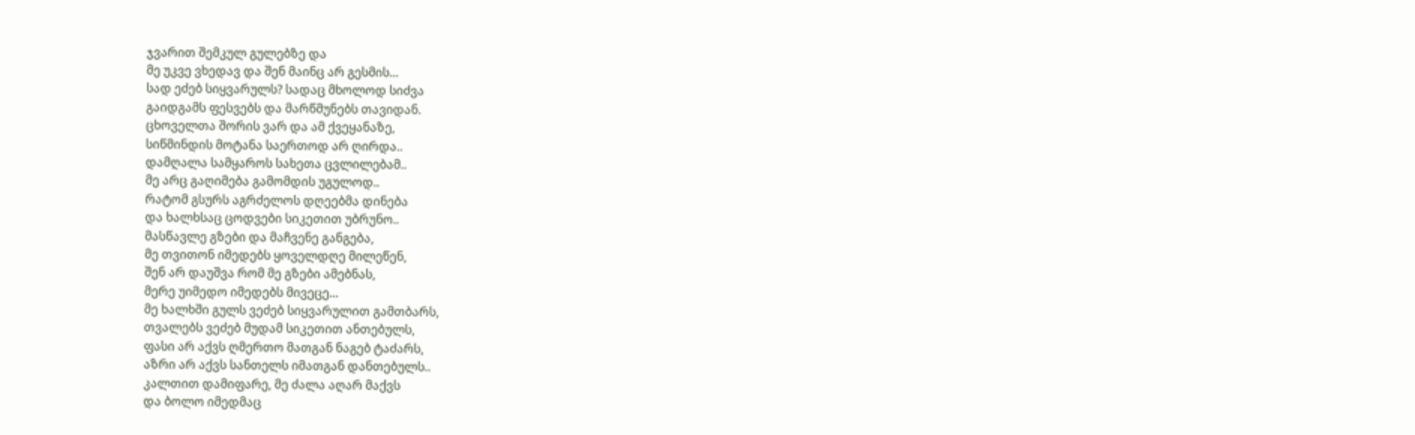ჯვარით შემკულ გულებზე და
მე უკვე ვხედავ და შენ მაინც არ გესმის...
სად ეძებ სიყვარულს? სადაც მხოლოდ სიძვა
გაიდგამს ფესვებს და მარწმუნებს თავიდან.
ცხოველთა შორის ვარ და ამ ქვეყანაზე,
სიწმინდის მოტანა საერთოდ არ ღირდა..
დამღალა სამყაროს სახეთა ცვლილებამ..
მე არც გაღიმება გამომდის უგულოდ..
რატომ გსურს აგრძელოს დღეებმა დინება
და ხალხსაც ცოდვები სიკეთით უბრუნო..
მასწავლე გზები და მაჩვენე განგება,
მე თვითონ იმედებს ყოველდღე მილეწენ,
შენ არ დაუშვა რომ მე გზები ამებნას,
მერე უიმედო იმედებს მივეცე...
მე ხალხში გულს ვეძებ სიყვარულით გამთბარს,
თვალებს ვეძებ მუდამ სიკეთით ანთებულს,
ფასი არ აქვს ღმერთო მათგან ნაგებ ტაძარს,
აზრი არ აქვს სანთელს იმათგან დანთებულს..
კალთით დამიფარე, მე ძალა აღარ მაქვს
და ბოლო იმედმაც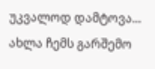უკვალოდ დამტოვა...
ახლა ჩემს გარშემო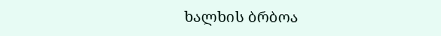ხალხის ბრბოა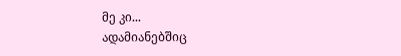მე კი...
ადამიანებშიც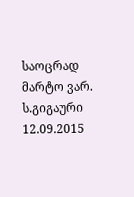საოცრად მარტო ვარ.
ს.გიგაური
12.09.2015